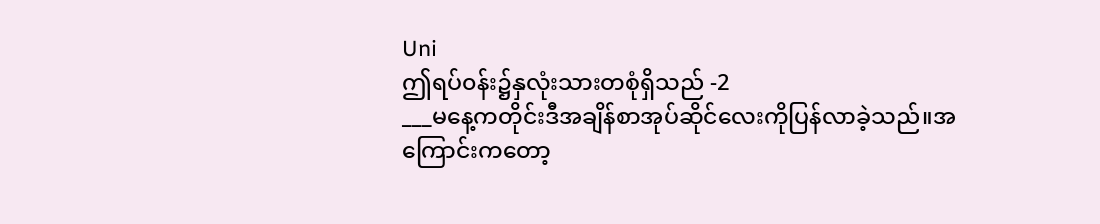Uni
ဤရပ်၀န်း၌နှလုံးသားတစုံရှိသည် -2
___မနေ့ကတိုင်းဒီအချိန်စာအုပ်ဆိုင်လေးကိုပြန်လာခဲ့သည်။အကြောင်းကတော့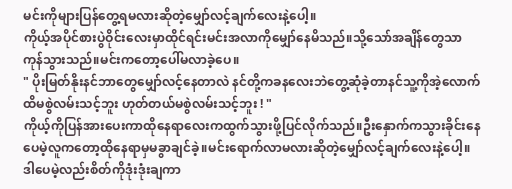မင်းကိုများပြန်တွေ့ရမလားဆိုတဲ့မျှော်လင့်ချက်လေးနဲ့ပေါ့။
ကိုယ့်အပိုင်စားပွဲဝိုင်းလေးမှာထိုင်ရင်းမင်းအလာကိုမျှော်နေမိသည်။သို့သော်အချိန်တွေသာကုန်သွားသည်။မင်းကတော့ပေါ်မလာခဲ့ပေ။
" ပိုးမြတ်နိုးနင်ဘာတွေမျှော်လင့်နေတာလဲ နင်တို့ကခနလေးဘဲတွေ့ဆုံခဲ့တာနင်သူ့ကိုအဲ့လောက်ထိမစွဲလမ်းသင့်ဘူး ဟုတ်တယ်မစွဲလမ်းသင့်ဘူး ! "
ကိုယ့်ကိုပြန်အားပေးကာထိုနေရာလေးကထွက်သွားဖို့ပြင်လိုက်သည်။ဦးနှောက်ကသွားခိုင်းနေပေမဲ့လူကတော့ထိုနေရာမှမခွာချင်ခဲ့။မင်းရောက်လာမလားဆိုတဲ့မျှော်လင့်ချက်လေးနဲ့ပေါ့။
ဒါပေမဲ့လည်းစိတ်ကိုဒုံးဒုံးချကာ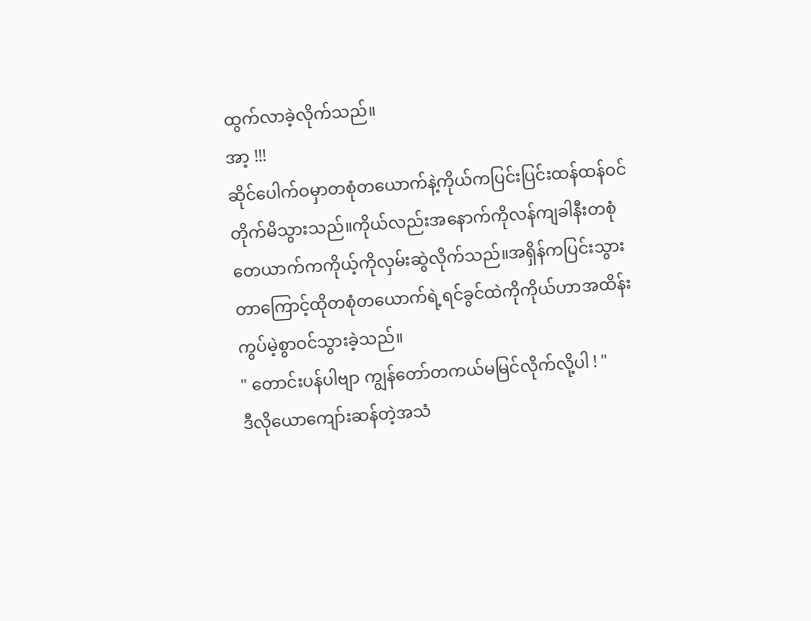ထွက်လာခဲ့လိုက်သည်။
အာ့ !!!
ဆိုင်ပေါက်ဝမှာတစုံတယောက်နဲ့ကိုယ်ကပြင်းပြင်းထန်ထန်ဝင်တိုက်မိသွားသည်။ကိုယ်လည်းအနောက်ကိုလန်ကျခါနီးတစုံတေယာက်ကကိုယ့်ကိုလှမ်းဆွဲလိုက်သည်။အရှိန်ကပြင်းသွားတာကြောင့်ထိုတစုံတယောက်ရဲ့ရင်ခွင်ထဲကိုကိုယ်ဟာအထိန်းကွပ်မဲ့စွာဝင်သွားခဲ့သည်။
" တောင်းပန်ပါဗျာ ကျွန်တော်တကယ်မမြင်လိုက်လို့ပါ ! "
ဒီလိုယောကျော်းဆန်တဲ့အသံ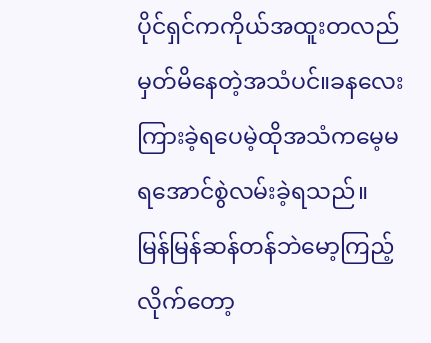ပိုင်ရှင်ကကိုယ်အထူးတလည်မှတ်မိနေတဲ့အသံပင်။ခနလေးကြားခဲ့ရပေမဲ့ထိုအသံကမေ့မရအောင်စွဲလမ်းခဲ့ရသည်။
မြန်မြန်ဆန်တန်ဘဲမော့ကြည့်လိုက်တော့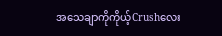အသေချာကိုကိုယ့်Crushလေး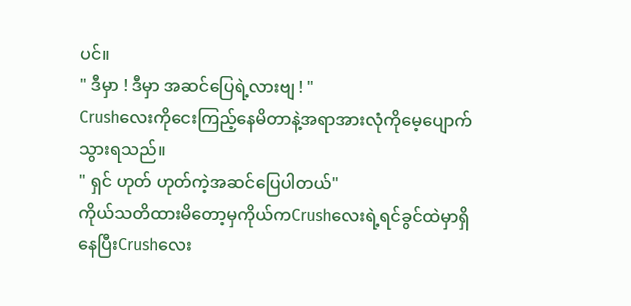ပင်။
" ဒီမှာ ! ဒီမှာ အဆင်ပြေရဲ့လားဗျ ! "
Crushလေးကိုငေးကြည့်နေမိတာနဲ့အရာအားလုံကိုမေ့ပျောက်သွားရသည်။
" ရှင် ဟုတ် ဟုတ်ကဲ့အဆင်ပြေပါတယ်"
ကိုယ်သတိထားမိတော့မှကိုယ်ကCrushလေးရဲ့ရင်ခွင်ထဲမှာရှိနေပြီးCrushလေး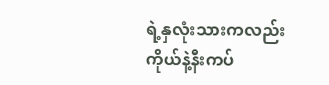ရဲ့နှလုံးသားကလည်းကိုယ်နဲ့နီးကပ်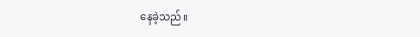နေခဲ့သည်။